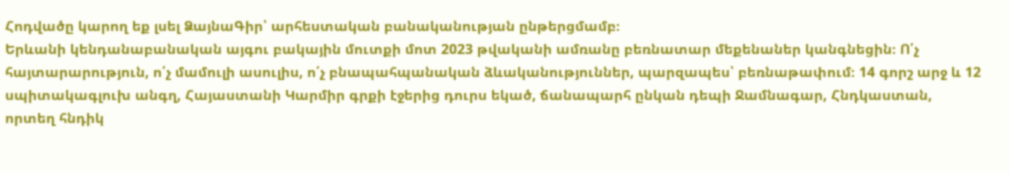Հոդվածը կարող եք լսել ՁայնաԳիր՝ արհեստական բանականության ընթերցմամբ։
Երևանի կենդանաբանական այգու բակային մուտքի մոտ 2023 թվականի ամռանը բեռնատար մեքենաներ կանգնեցին։ Ո՛չ հայտարարություն, ո՛չ մամուլի ասուլիս, ո՛չ բնապահպանական ձևականություններ, պարզապես՝ բեռնաթափում։ 14 գորշ արջ և 12 սպիտակագլուխ անգղ, Հայաստանի Կարմիր գրքի էջերից դուրս եկած, ճանապարհ ընկան դեպի Ջամնագար, Հնդկաստան, որտեղ հնդիկ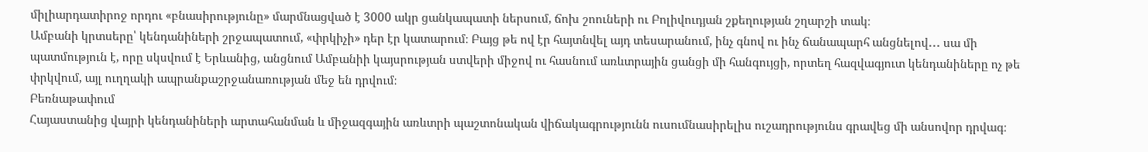միլիարդատիրոջ որդու «բնասիրությունը» մարմնացված է 3000 ակր ցանկապատի ներսում, ճոխ շոուների ու Բոլիվուդյան շքեղության շղարշի տակ։
Ամբանի կրտսերը՝ կենդանիների շրջապատում, «փրկիչի» դեր էր կատարում։ Բայց թե ով էր հայտնվել այդ տեսարանում, ինչ գնով ու ինչ ճանապարհ անցնելով․․․ սա մի պատմություն է, որը սկսվում է Երևանից, անցնում Ամբանիի կայսրության ստվերի միջով ու հասնում առևտրային ցանցի մի հանգույցի, որտեղ հազվագյուտ կենդանիները ոչ թե փրկվում, այլ ուղղակի ապրանքաշրջանառության մեջ են դրվում։
Բեռնաթափում
Հայաստանից վայրի կենդանիների արտահանման և միջազգային առևտրի պաշտոնական վիճակագրությունն ուսումնասիրելիս ուշադրությունս գրավեց մի անսովոր դրվագ։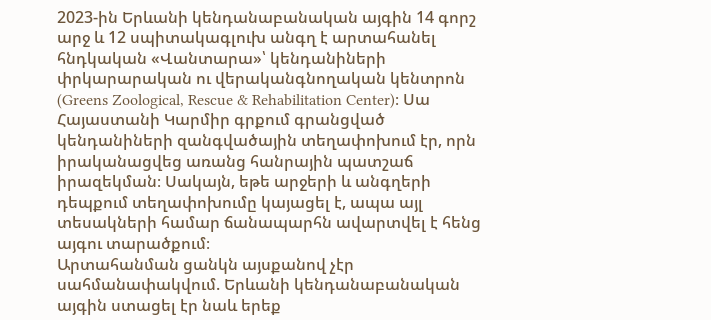2023-ին Երևանի կենդանաբանական այգին 14 գորշ արջ և 12 սպիտակագլուխ անգղ է արտահանել հնդկական «Վանտարա»՝ կենդանիների փրկարարական ու վերականգնողական կենտրոն (Greens Zoological, Rescue & Rehabilitation Center)։ Սա Հայաստանի Կարմիր գրքում գրանցված կենդանիների զանգվածային տեղափոխում էր, որն իրականացվեց առանց հանրային պատշաճ իրազեկման։ Սակայն, եթե արջերի և անգղերի դեպքում տեղափոխումը կայացել է, ապա այլ տեսակների համար ճանապարհն ավարտվել է հենց այգու տարածքում։
Արտահանման ցանկն այսքանով չէր սահմանափակվում. Երևանի կենդանաբանական այգին ստացել էր նաև երեք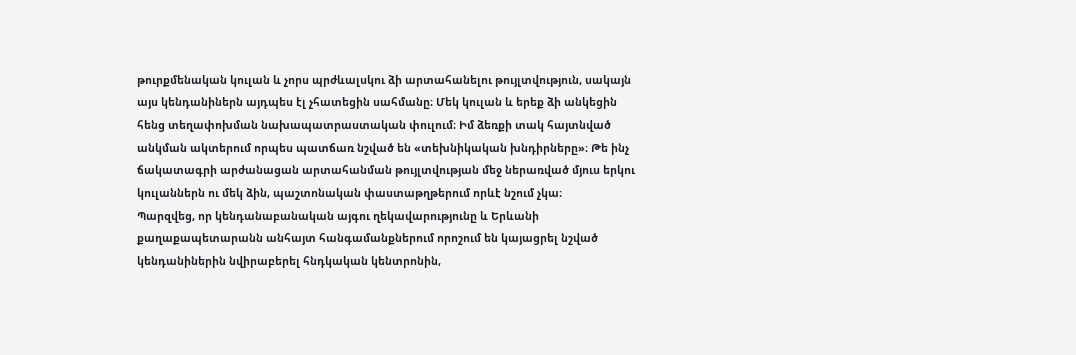թուրքմենական կուլան և չորս պրժևալսկու ձի արտահանելու թույլտվություն, սակայն այս կենդանիներն այդպես էլ չհատեցին սահմանը։ Մեկ կուլան և երեք ձի անկեցին հենց տեղափոխման նախապատրաստական փուլում։ Իմ ձեռքի տակ հայտնված անկման ակտերում որպես պատճառ նշված են «տեխնիկական խնդիրները»։ Թե ինչ ճակատագրի արժանացան արտահանման թույլտվության մեջ ներառված մյուս երկու կուլաններն ու մեկ ձին, պաշտոնական փաստաթղթերում որևէ նշում չկա։
Պարզվեց, որ կենդանաբանական այգու ղեկավարությունը և Երևանի քաղաքապետարանն անհայտ հանգամանքներում որոշում են կայացրել նշված կենդանիներին նվիրաբերել հնդկական կենտրոնին,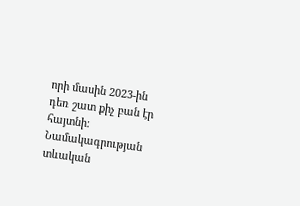որի մասին 2023-ին դեռ շատ քիչ բան էր հայտնի։
Նամակագրության տևական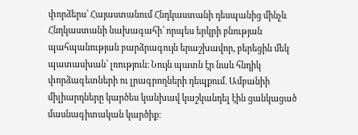փորձերս՝ Հայաստանում Հնդկաստանի դեսպանից մինչև Հնդկաստանի նախագահի՝ որպես երկրի բնության պահպանության բարձրագույն երաշխավոր, բերեցին մեկ պատասխան՝ լռություն։ Նույն պատն էր նաև հնդիկ փորձագետների ու լրագրողների դեպքում. Ամբանիի միլիարդները կարծես կանխավ կաշկանդել էին ցանկացած մասնագիտական կարծիք։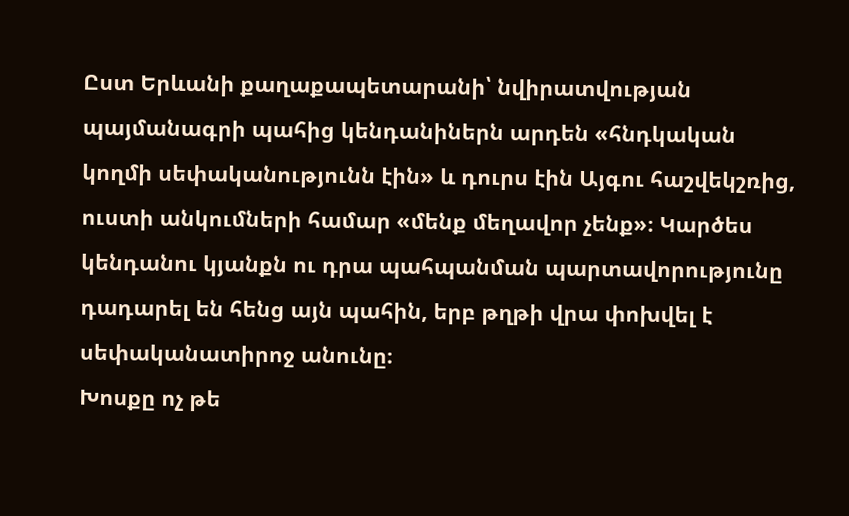Ըստ Երևանի քաղաքապետարանի՝ նվիրատվության պայմանագրի պահից կենդանիներն արդեն «հնդկական կողմի սեփականությունն էին» և դուրս էին Այգու հաշվեկշռից, ուստի անկումների համար «մենք մեղավոր չենք»։ Կարծես կենդանու կյանքն ու դրա պահպանման պարտավորությունը դադարել են հենց այն պահին, երբ թղթի վրա փոխվել է սեփականատիրոջ անունը։
Խոսքը ոչ թե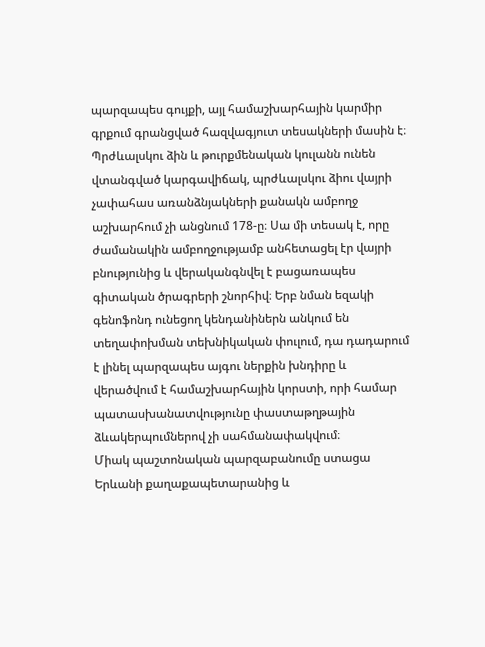պարզապես գույքի, այլ համաշխարհային կարմիր գրքում գրանցված հազվագյուտ տեսակների մասին է։ Պրժևալսկու ձին և թուրքմենական կուլանն ունեն վտանգված կարգավիճակ, պրժևալսկու ձիու վայրի չափահաս առանձնյակների քանակն ամբողջ աշխարհում չի անցնում 178-ը։ Սա մի տեսակ է, որը ժամանակին ամբողջությամբ անհետացել էր վայրի բնությունից և վերականգնվել է բացառապես գիտական ծրագրերի շնորհիվ։ Երբ նման եզակի գենոֆոնդ ունեցող կենդանիներն անկում են տեղափոխման տեխնիկական փուլում, դա դադարում է լինել պարզապես այգու ներքին խնդիրը և վերածվում է համաշխարհային կորստի, որի համար պատասխանատվությունը փաստաթղթային ձևակերպումներով չի սահմանափակվում։
Միակ պաշտոնական պարզաբանումը ստացա Երևանի քաղաքապետարանից և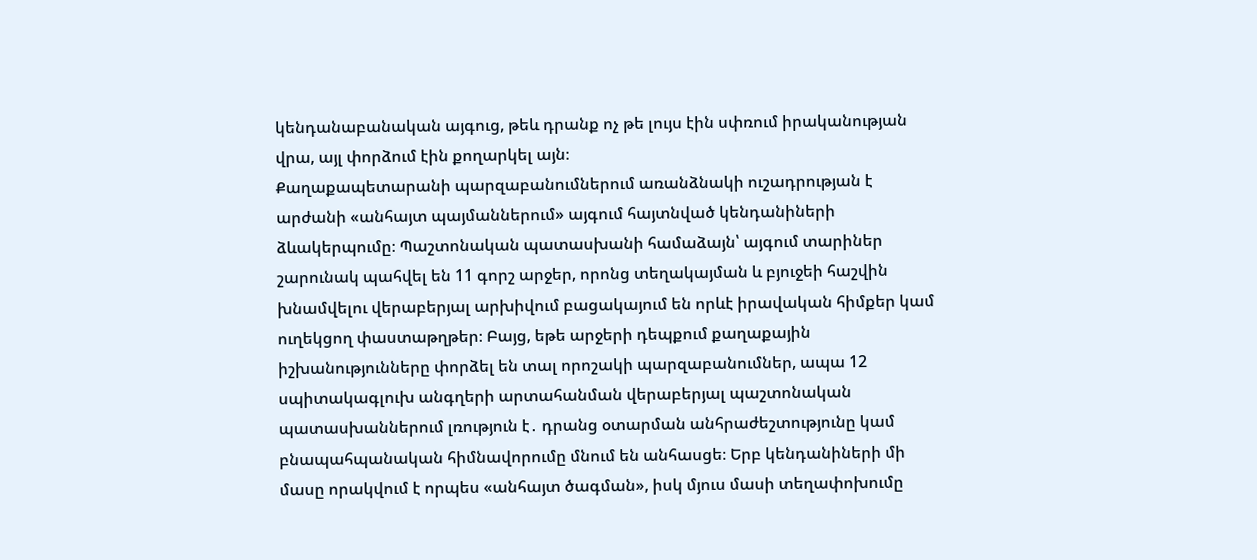կենդանաբանական այգուց, թեև դրանք ոչ թե լույս էին սփռում իրականության վրա, այլ փորձում էին քողարկել այն։
Քաղաքապետարանի պարզաբանումներում առանձնակի ուշադրության է արժանի «անհայտ պայմաններում» այգում հայտնված կենդանիների ձևակերպումը։ Պաշտոնական պատասխանի համաձայն՝ այգում տարիներ շարունակ պահվել են 11 գորշ արջեր, որոնց տեղակայման և բյուջեի հաշվին խնամվելու վերաբերյալ արխիվում բացակայում են որևէ իրավական հիմքեր կամ ուղեկցող փաստաթղթեր։ Բայց, եթե արջերի դեպքում քաղաքային իշխանությունները փորձել են տալ որոշակի պարզաբանումներ, ապա 12 սպիտակագլուխ անգղերի արտահանման վերաբերյալ պաշտոնական պատասխաններում լռություն է․ դրանց օտարման անհրաժեշտությունը կամ բնապահպանական հիմնավորումը մնում են անհասցե։ Երբ կենդանիների մի մասը որակվում է որպես «անհայտ ծագման», իսկ մյուս մասի տեղափոխումը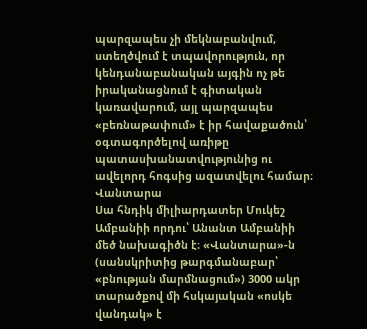պարզապես չի մեկնաբանվում, ստեղծվում է տպավորություն, որ կենդանաբանական այգին ոչ թե իրականացնում է գիտական կառավարում, այլ պարզապես «բեռնաթափում» է իր հավաքածուն՝ օգտագործելով առիթը պատասխանատվությունից ու ավելորդ հոգսից ազատվելու համար։
Վանտարա
Սա հնդիկ միլիարդատեր Մուկեշ Ամբանիի որդու՝ Անանտ Ամբանիի մեծ նախագիծն է։ «Վանտարա»-ն (սանսկրիտից թարգմանաբար՝ «բնության մարմնացում») 3000 ակր տարածքով մի հսկայական «ոսկե վանդակ» է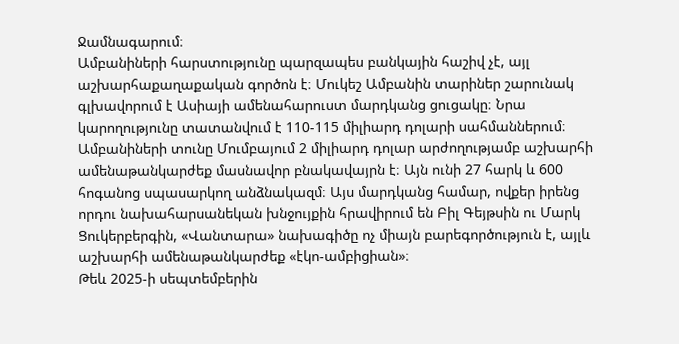Ջամնագարում։
Ամբանիների հարստությունը պարզապես բանկային հաշիվ չէ, այլ աշխարհաքաղաքական գործոն է։ Մուկեշ Ամբանին տարիներ շարունակ գլխավորում է Ասիայի ամենահարուստ մարդկանց ցուցակը։ Նրա կարողությունը տատանվում է 110-115 միլիարդ դոլարի սահմաններում։
Ամբանիների տունը Մումբայում 2 միլիարդ դոլար արժողությամբ աշխարհի ամենաթանկարժեք մասնավոր բնակավայրն է։ Այն ունի 27 հարկ և 600 հոգանոց սպասարկող անձնակազմ։ Այս մարդկանց համար, ովքեր իրենց որդու նախահարսանեկան խնջույքին հրավիրում են Բիլ Գեյթսին ու Մարկ Ցուկերբերգին, «Վանտարա» նախագիծը ոչ միայն բարեգործություն է, այլև աշխարհի ամենաթանկարժեք «էկո-ամբիցիան»։
Թեև 2025-ի սեպտեմբերին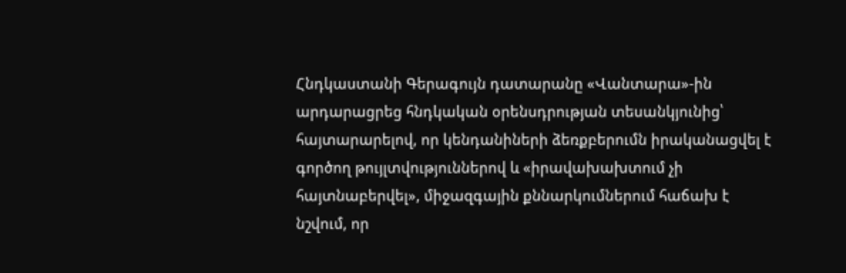Հնդկաստանի Գերագույն դատարանը «Վանտարա»-ին արդարացրեց հնդկական օրենսդրության տեսանկյունից՝ հայտարարելով, որ կենդանիների ձեռքբերումն իրականացվել է գործող թույլտվություններով և «իրավախախտում չի հայտնաբերվել», միջազգային քննարկումներում հաճախ է նշվում, որ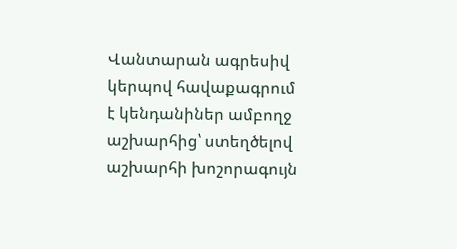Վանտարան ագրեսիվ կերպով հավաքագրում է կենդանիներ ամբողջ աշխարհից՝ ստեղծելով աշխարհի խոշորագույն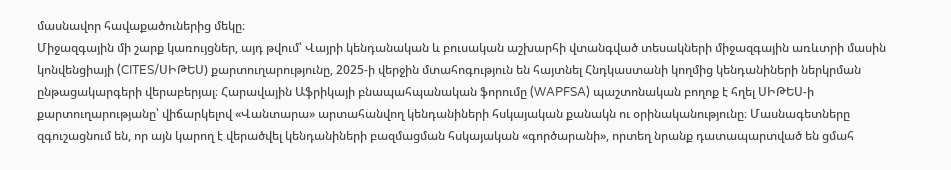մասնավոր հավաքածուներից մեկը։
Միջազգային մի շարք կառույցներ, այդ թվում՝ Վայրի կենդանական և բուսական աշխարհի վտանգված տեսակների միջազգային առևտրի մասին կոնվենցիայի (CITES/ՍԻԹԵՍ) քարտուղարությունը, 2025-ի վերջին մտահոգություն են հայտնել Հնդկաստանի կողմից կենդանիների ներկրման ընթացակարգերի վերաբերյալ։ Հարավային Աֆրիկայի բնապահպանական ֆորումը (WAPFSA) պաշտոնական բողոք է հղել ՍԻԹԵՍ-ի քարտուղարությանը՝ վիճարկելով «Վանտարա» արտահանվող կենդանիների հսկայական քանակն ու օրինականությունը։ Մասնագետները զգուշացնում են, որ այն կարող է վերածվել կենդանիների բազմացման հսկայական «գործարանի», որտեղ նրանք դատապարտված են ցմահ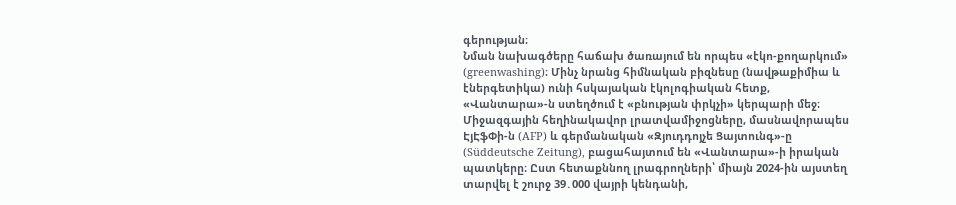գերության։
Նման նախագծերը հաճախ ծառայում են որպես «էկո-քողարկում» (greenwashing)։ Մինչ նրանց հիմնական բիզնեսը (նավթաքիմիա և էներգետիկա) ունի հսկայական էկոլոգիական հետք, «Վանտարա»-ն ստեղծում է «բնության փրկչի» կերպարի մեջ։
Միջազգային հեղինակավոր լրատվամիջոցները, մասնավորապես ԷյԷֆՓի-ն (AFP) և գերմանական «Զյուդդոյչե Ցայտունգ»-ը (Süddeutsche Zeitung), բացահայտում են «Վանտարա»-ի իրական պատկերը։ Ըստ հետաքննող լրագրողների՝ միայն 2024-ին այստեղ տարվել է շուրջ 39․000 վայրի կենդանի,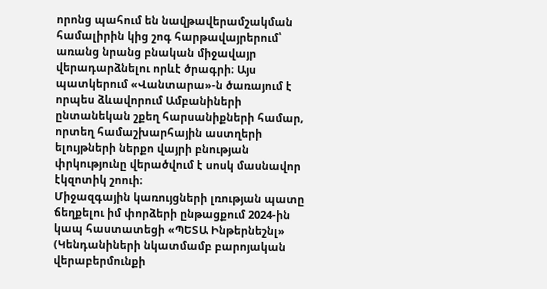որոնց պահում են նավթավերամշակման համալիրին կից շոգ հարթավայրերում՝ առանց նրանց բնական միջավայր վերադարձնելու որևէ ծրագրի։ Այս պատկերում «Վանտարա»-ն ծառայում է որպես ձևավորում Ամբանիների ընտանեկան շքեղ հարսանիքների համար, որտեղ համաշխարհային աստղերի ելույթների ներքո վայրի բնության փրկությունը վերածվում է սոսկ մասնավոր էկզոտիկ շոուի։
Միջազգային կառույցների լռության պատը ճեղքելու իմ փորձերի ընթացքում 2024-ին կապ հաստատեցի «ՊԵՏԱ Ինթերնեշնլ» (Կենդանիների նկատմամբ բարոյական վերաբերմունքի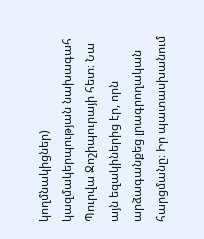կողմնակիցներ) կազմակերպության նախագահ Պուրվա Ջոշիպուրայի հետ։ Նա այն եզակիներից էր, որն արձագանքեց լրագրողական հարցմանը։ Իր պատասխանում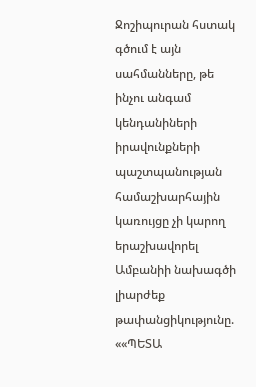Ջոշիպուրան հստակ գծում է այն սահմանները, թե ինչու անգամ կենդանիների իրավունքների պաշտպանության համաշխարհային կառույցը չի կարող երաշխավորել Ամբանիի նախագծի լիարժեք թափանցիկությունը.
««ՊԵՏԱ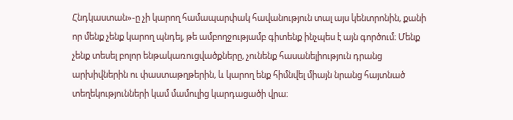Հնդկաստան»-ը չի կարող համապարփակ հավանություն տալ այս կենտրոնին, քանի որ մենք չենք կարող պնդել, թե ամբողջությամբ գիտենք ինչպես է այն գործում։ Մենք չենք տեսել բոլոր ենթակառուցվածքները, չունենք հասանելիություն դրանց արխիվներին ու փաստաթղթերին, և կարող ենք հիմնվել միայն նրանց հայտնած տեղեկությունների կամ մամուլից կարդացածի վրա։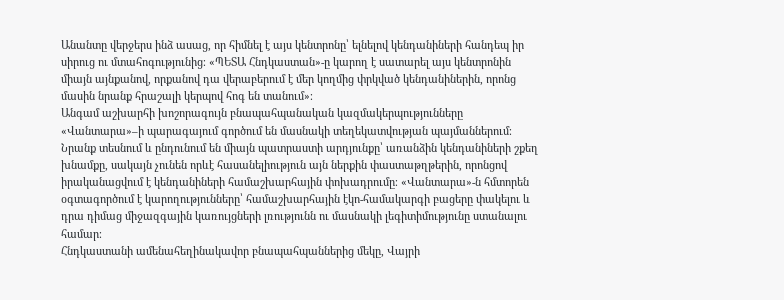Անանտը վերջերս ինձ ասաց, որ հիմնել է այս կենտրոնը՝ ելնելով կենդանիների հանդեպ իր սիրուց ու մտահոգությունից։ «ՊԵՏԱ Հնդկաստան»-ը կարող է սատարել այս կենտրոնին միայն այնքանով, որքանով դա վերաբերում է մեր կողմից փրկված կենդանիներին, որոնց մասին նրանք հրաշալի կերպով հոգ են տանում»։
Անգամ աշխարհի խոշորագույն բնապահպանական կազմակերպությունները «Վանտարա»–ի պարագայում գործում են մասնակի տեղեկատվության պայմաններում։ Նրանք տեսնում և ընդունում են միայն պատրաստի արդյունքը՝ առանձին կենդանիների շքեղ խնամքը, սակայն չունեն որևէ հասանելիություն այն ներքին փաստաթղթերին, որոնցով իրականացվում է կենդանիների համաշխարհային փոխադրումը։ «Վանտարա»-ն հմտորեն օգտագործում է կարողությունները՝ համաշխարհային էկո-համակարգի բացերը փակելու և դրա դիմաց միջազգային կառույցների լռությունն ու մասնակի լեգիտիմությունը ստանալու համար։
Հնդկաստանի ամենահեղինակավոր բնապահպաններից մեկը, Վայրի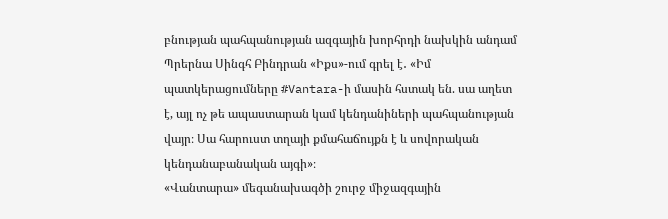բնության պահպանության ազգային խորհրդի նախկին անդամ Պրերնա Սինգհ Բինդրան «Իքս»-ում գրել է․ «Իմ պատկերացումները #Vantara-ի մասին հստակ են. սա աղետ է, այլ ոչ թե ապաստարան կամ կենդանիների պահպանության վայր։ Սա հարուստ տղայի քմահաճույքն է և սովորական կենդանաբանական այգի»։
«Վանտարա» մեգանախագծի շուրջ միջազգային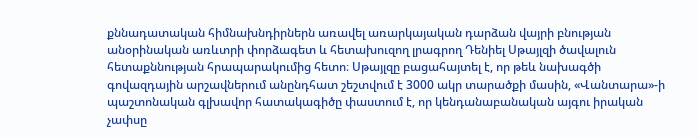քննադատական հիմնախնդիրներն առավել առարկայական դարձան վայրի բնության անօրինական առևտրի փորձագետ և հետախուզող լրագրող Դենիել Սթայլզի ծավալուն հետաքննության հրապարակումից հետո։ Սթայլզը բացահայտել է, որ թեև նախագծի գովազդային արշավներում անընդհատ շեշտվում է 3000 ակր տարածքի մասին, «Վանտարա»-ի պաշտոնական գլխավոր հատակագիծը փաստում է, որ կենդանաբանական այգու իրական չափսը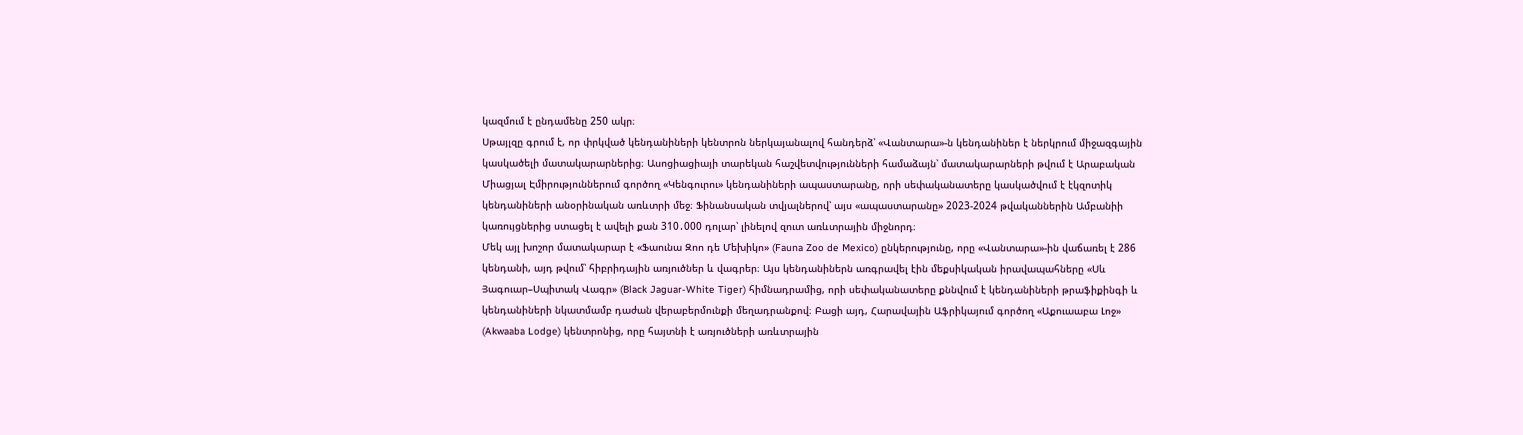կազմում է ընդամենը 250 ակր։
Սթայլզը գրում է, որ փրկված կենդանիների կենտրոն ներկայանալով հանդերձ՝ «Վանտարա»-ն կենդանիներ է ներկրում միջազգային կասկածելի մատակարարներից։ Ասոցիացիայի տարեկան հաշվետվությունների համաձայն՝ մատակարարների թվում է Արաբական Միացյալ Էմիրություններում գործող «Կենգուրու» կենդանիների ապաստարանը, որի սեփականատերը կասկածվում է էկզոտիկ կենդանիների անօրինական առևտրի մեջ։ Ֆինանսական տվյալներով՝ այս «ապաստարանը» 2023-2024 թվականներին Ամբանիի կառույցներից ստացել է ավելի քան 310․000 դոլար՝ լինելով զուտ առևտրային միջնորդ։
Մեկ այլ խոշոր մատակարար է «Ֆաունա Զոո դե Մեխիկո» (Fauna Zoo de Mexico) ընկերությունը, որը «Վանտարա»-ին վաճառել է 286 կենդանի, այդ թվում՝ հիբրիդային առյուծներ և վագրեր։ Այս կենդանիներն առգրավել էին մեքսիկական իրավապահները «Սև Յագուար–Սպիտակ Վագր» (Black Jaguar-White Tiger) հիմնադրամից, որի սեփականատերը քննվում է կենդանիների թրաֆիքինգի և կենդանիների նկատմամբ դաժան վերաբերմունքի մեղադրանքով։ Բացի այդ, Հարավային Աֆրիկայում գործող «Աքուաաբա Լոջ» (Akwaaba Lodge) կենտրոնից, որը հայտնի է առյուծների առևտրային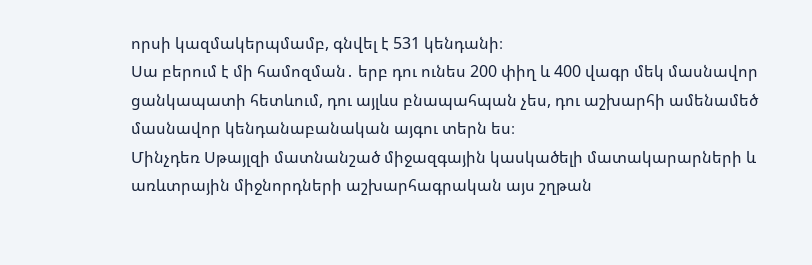որսի կազմակերպմամբ, գնվել է 531 կենդանի։
Սա բերում է մի համոզման․ երբ դու ունես 200 փիղ և 400 վագր մեկ մասնավոր ցանկապատի հետևում, դու այլևս բնապահպան չես, դու աշխարհի ամենամեծ մասնավոր կենդանաբանական այգու տերն ես։
Մինչդեռ Սթայլզի մատնանշած միջազգային կասկածելի մատակարարների և առևտրային միջնորդների աշխարհագրական այս շղթան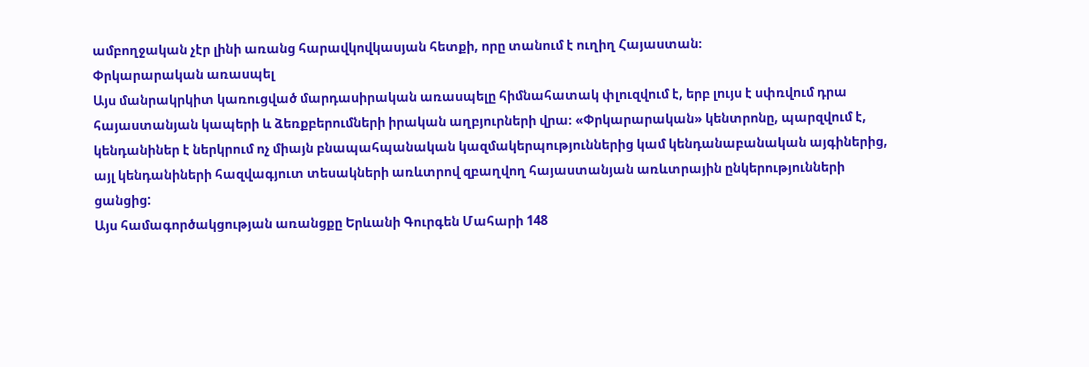ամբողջական չէր լինի առանց հարավկովկասյան հետքի, որը տանում է ուղիղ Հայաստան։
Փրկարարական առասպել
Այս մանրակրկիտ կառուցված մարդասիրական առասպելը հիմնահատակ փլուզվում է, երբ լույս է սփռվում դրա հայաստանյան կապերի և ձեռքբերումների իրական աղբյուրների վրա։ «Փրկարարական» կենտրոնը, պարզվում է, կենդանիներ է ներկրում ոչ միայն բնապահպանական կազմակերպություններից կամ կենդանաբանական այգիներից, այլ կենդանիների հազվագյուտ տեսակների առևտրով զբաղվող հայաստանյան առևտրային ընկերությունների ցանցից:
Այս համագործակցության առանցքը Երևանի Գուրգեն Մահարի 148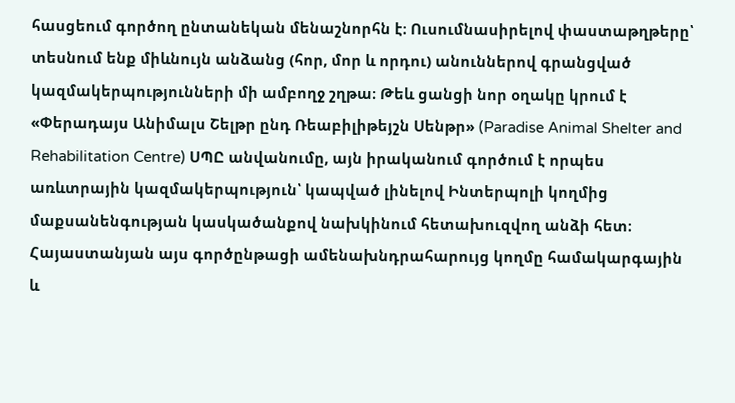հասցեում գործող ընտանեկան մենաշնորհն է։ Ուսումնասիրելով փաստաթղթերը՝ տեսնում ենք միևնույն անձանց (հոր, մոր և որդու) անուններով գրանցված կազմակերպությունների մի ամբողջ շղթա։ Թեև ցանցի նոր օղակը կրում է «Փերադայս Անիմալս Շելթր ընդ Ռեաբիլիթեյշն Սենթր» (Paradise Animal Shelter and Rehabilitation Centre) ՍՊԸ անվանումը, այն իրականում գործում է որպես առևտրային կազմակերպություն՝ կապված լինելով Ինտերպոլի կողմից մաքսանենգության կասկածանքով նախկինում հետախուզվող անձի հետ։
Հայաստանյան այս գործընթացի ամենախնդրահարույց կողմը համակարգային և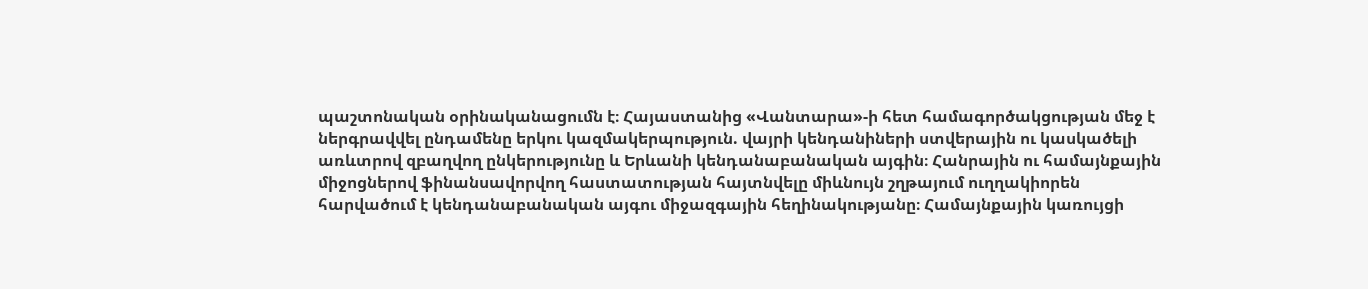պաշտոնական օրինականացումն է։ Հայաստանից «Վանտարա»-ի հետ համագործակցության մեջ է ներգրավվել ընդամենը երկու կազմակերպություն. վայրի կենդանիների ստվերային ու կասկածելի առևտրով զբաղվող ընկերությունը և Երևանի կենդանաբանական այգին։ Հանրային ու համայնքային միջոցներով ֆինանսավորվող հաստատության հայտնվելը միևնույն շղթայում ուղղակիորեն հարվածում է կենդանաբանական այգու միջազգային հեղինակությանը։ Համայնքային կառույցի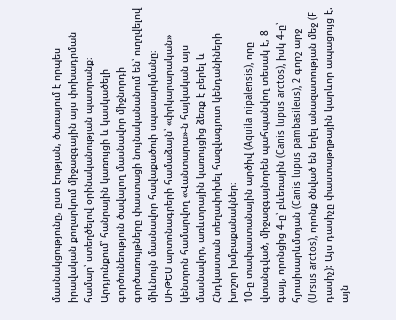մասնակցությունը, ըստ էության, ծառայում է որպես իրավական քողարկում միջազգային այս փոխադրման համար՝ ստեղծելով օրինականության պատրանք։ Արդյունքում՝ հանրային կառույցի և կասկածելի գործունեություն ծավալող մասնավոր միջնորդի գործառույթները փաստացի նույնականանում են՝ ուղղվելով միևնույն մասնավոր հավաքածուի սպասարկմանը։
ՍԻԹԵՍ արտոնագրերի համաձայն՝ «փրկարարական» կենտրոն համարվող «Վանտարա»-ն հայկական այս մասնավոր, առևտրային կառույցից ձեռք է բերել և Հնդկաստան տեղափոխել հազվագյուտ կենդանիների խոշոր խմբաքանակներ։
10-ը տափաստանային արծիվ (Aquila nipalensis), որը վտանգված, միջազգայնորեն պահպանվող տեսակ է, 8 գայլ, որոնցից 4-ը՝ բևեռային (Canis lupus arctos), իսկ 4-ը՝ հյուսիսարևմտյան (Canis lupus pambasileus), 2 գորշ արջ (Ursus arctos), որոնք ծնված են եղել անազատության մեջ (F դասիչ): Այս դասիչը փաստաթղթային կարևոր ապացույց է. այն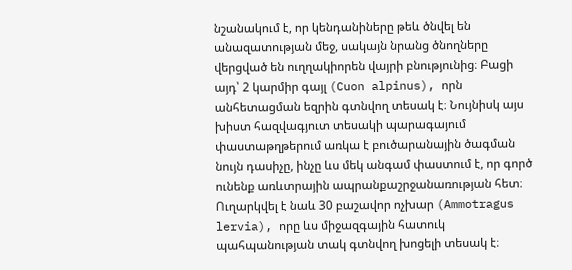նշանակում է, որ կենդանիները թեև ծնվել են անազատության մեջ, սակայն նրանց ծնողները վերցված են ուղղակիորեն վայրի բնությունից։ Բացի այդ՝ 2 կարմիր գայլ (Cuon alpinus), որն անհետացման եզրին գտնվող տեսակ է։ Նույնիսկ այս խիստ հազվագյուտ տեսակի պարագայում փաստաթղթերում առկա է բուծարանային ծագման նույն դասիչը, ինչը ևս մեկ անգամ փաստում է, որ գործ ունենք առևտրային ապրանքաշրջանառության հետ։ Ուղարկվել է նաև 30 բաշավոր ոչխար (Ammotragus lervia), որը ևս միջազգային հատուկ պահպանության տակ գտնվող խոցելի տեսակ է։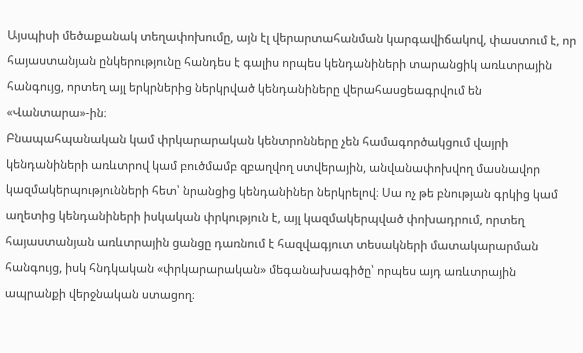Այսպիսի մեծաքանակ տեղափոխումը, այն էլ վերարտահանման կարգավիճակով, փաստում է, որ հայաստանյան ընկերությունը հանդես է գալիս որպես կենդանիների տարանցիկ առևտրային հանգույց, որտեղ այլ երկրներից ներկրված կենդանիները վերահասցեագրվում են «Վանտարա»-ին։
Բնապահպանական կամ փրկարարական կենտրոնները չեն համագործակցում վայրի կենդանիների առևտրով կամ բուծմամբ զբաղվող ստվերային, անվանափոխվող մասնավոր կազմակերպությունների հետ՝ նրանցից կենդանիներ ներկրելով։ Սա ոչ թե բնության գրկից կամ աղետից կենդանիների իսկական փրկություն է, այլ կազմակերպված փոխադրում, որտեղ հայաստանյան առևտրային ցանցը դառնում է հազվագյուտ տեսակների մատակարարման հանգույց, իսկ հնդկական «փրկարարական» մեգանախագիծը՝ որպես այդ առևտրային ապրանքի վերջնական ստացող։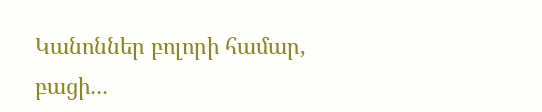Կանոններ բոլորի համար, բացի․․․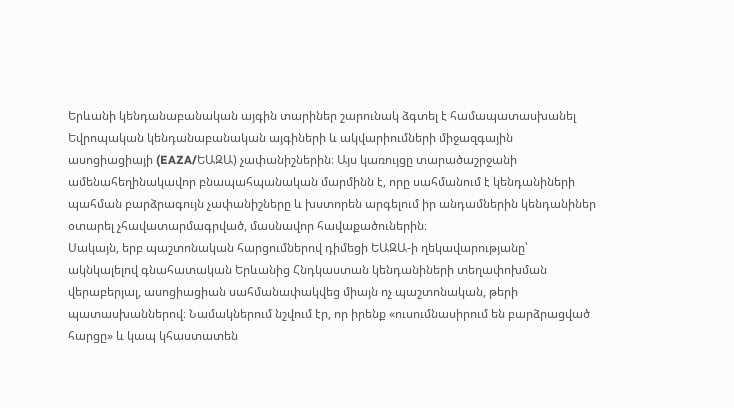Երևանի կենդանաբանական այգին տարիներ շարունակ ձգտել է համապատասխանել Եվրոպական կենդանաբանական այգիների և ակվարիումների միջազգային ասոցիացիայի (EAZA/ԵԱԶԱ) չափանիշներին։ Այս կառույցը տարածաշրջանի ամենահեղինակավոր բնապահպանական մարմինն է, որը սահմանում է կենդանիների պահման բարձրագույն չափանիշները և խստորեն արգելում իր անդամներին կենդանիներ օտարել չհավատարմագրված, մասնավոր հավաքածուներին։
Սակայն, երբ պաշտոնական հարցումներով դիմեցի ԵԱԶԱ-ի ղեկավարությանը՝ ակնկալելով գնահատական Երևանից Հնդկաստան կենդանիների տեղափոխման վերաբերյալ, ասոցիացիան սահմանափակվեց միայն ոչ պաշտոնական, թերի պատասխաններով։ Նամակներում նշվում էր, որ իրենք «ուսումնասիրում են բարձրացված հարցը» և կապ կհաստատեն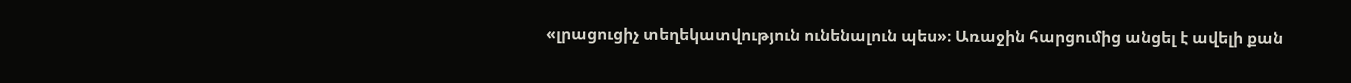«լրացուցիչ տեղեկատվություն ունենալուն պես»։ Առաջին հարցումից անցել է ավելի քան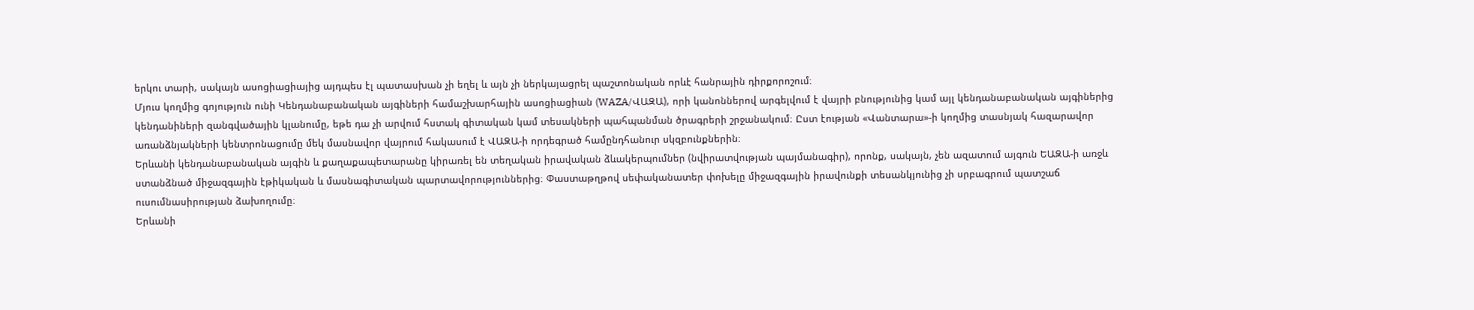երկու տարի, սակայն ասոցիացիայից այդպես էլ պատասխան չի եղել և այն չի ներկայացրել պաշտոնական որևէ հանրային դիրքորոշում։
Մյուս կողմից գոյություն ունի Կենդանաբանական այգիների համաշխարհային ասոցիացիան (WAZA/ՎԱԶԱ), որի կանոններով արգելվում է վայրի բնությունից կամ այլ կենդանաբանական այգիներից կենդանիների զանգվածային կլանումը, եթե դա չի արվում հստակ գիտական կամ տեսակների պահպանման ծրագրերի շրջանակում։ Ըստ էության «Վանտարա»-ի կողմից տասնյակ հազարավոր առանձնյակների կենտրոնացումը մեկ մասնավոր վայրում հակասում է ՎԱԶԱ-ի որդեգրած համընդհանուր սկզբունքներին։
Երևանի կենդանաբանական այգին և քաղաքապետարանը կիրառել են տեղական իրավական ձևակերպումներ (նվիրատվության պայմանագիր), որոնք, սակայն, չեն ազատում այգուն ԵԱԶԱ-ի առջև ստանձնած միջազգային էթիկական և մասնագիտական պարտավորություններից։ Փաստաթղթով սեփականատեր փոխելը միջազգային իրավունքի տեսանկյունից չի սրբագրում պատշաճ ուսումնասիրության ձախողումը։
Երևանի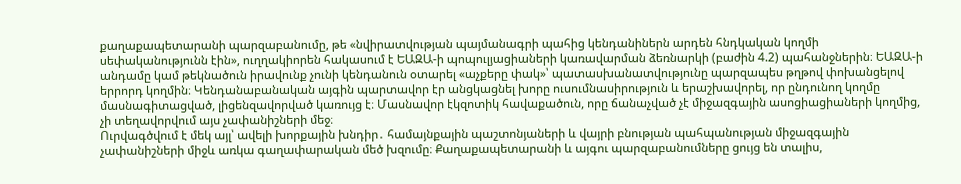քաղաքապետարանի պարզաբանումը, թե «նվիրատվության պայմանագրի պահից կենդանիներն արդեն հնդկական կողմի սեփականությունն էին», ուղղակիորեն հակասում է ԵԱԶԱ-ի պոպուլյացիաների կառավարման ձեռնարկի (բաժին 4.2) պահանջներին։ ԵԱԶԱ-ի անդամը կամ թեկնածուն իրավունք չունի կենդանուն օտարել «աչքերը փակ»՝ պատասխանատվությունը պարզապես թղթով փոխանցելով երրորդ կողմին։ Կենդանաբանական այգին պարտավոր էր անցկացնել խորը ուսումնասիրություն և երաշխավորել, որ ընդունող կողմը մասնագիտացված, լիցենզավորված կառույց է։ Մասնավոր էկզոտիկ հավաքածուն, որը ճանաչված չէ միջազգային ասոցիացիաների կողմից, չի տեղավորվում այս չափանիշների մեջ։
Ուրվագծվում է մեկ այլ՝ ավելի խորքային խնդիր․ համայնքային պաշտոնյաների և վայրի բնության պահպանության միջազգային չափանիշների միջև առկա գաղափարական մեծ խզումը։ Քաղաքապետարանի և այգու պարզաբանումները ցույց են տալիս,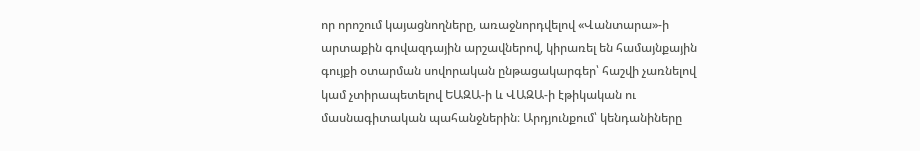որ որոշում կայացնողները, առաջնորդվելով «Վանտարա»-ի արտաքին գովազդային արշավներով, կիրառել են համայնքային գույքի օտարման սովորական ընթացակարգեր՝ հաշվի չառնելով կամ չտիրապետելով ԵԱԶԱ-ի և ՎԱԶԱ-ի էթիկական ու մասնագիտական պահանջներին։ Արդյունքում՝ կենդանիները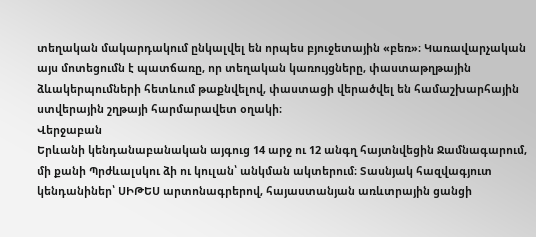տեղական մակարդակում ընկալվել են որպես բյուջետային «բեռ»։ Կառավարչական այս մոտեցումն է պատճառը, որ տեղական կառույցները, փաստաթղթային ձևակերպումների հետևում թաքնվելով, փաստացի վերածվել են համաշխարհային ստվերային շղթայի հարմարավետ օղակի։
Վերջաբան
Երևանի կենդանաբանական այգուց 14 արջ ու 12 անգղ հայտնվեցին Ջամնագարում, մի քանի Պրժևալսկու ձի ու կուլան՝ անկման ակտերում։ Տասնյակ հազվագյուտ կենդանիներ՝ ՍԻԹԵՍ արտոնագրերով, հայաստանյան առևտրային ցանցի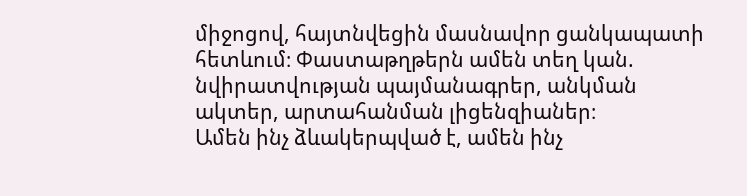միջոցով, հայտնվեցին մասնավոր ցանկապատի հետևում։ Փաստաթղթերն ամեն տեղ կան. նվիրատվության պայմանագրեր, անկման ակտեր, արտահանման լիցենզիաներ։
Ամեն ինչ ձևակերպված է, ամեն ինչ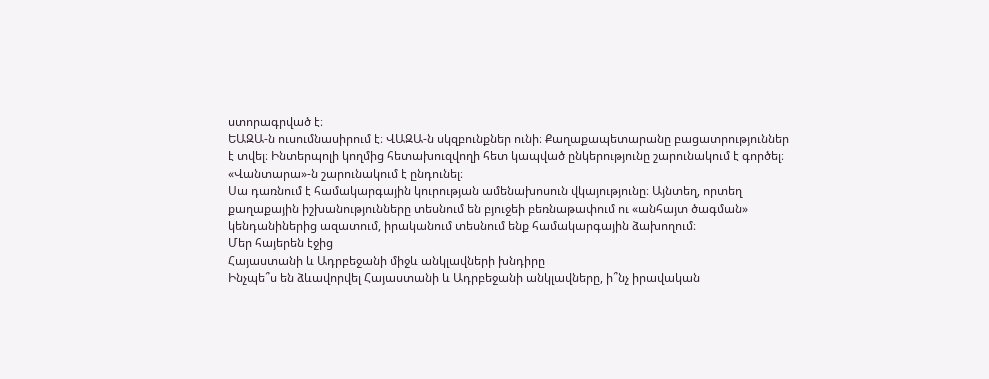ստորագրված է։
ԵԱԶԱ-ն ուսումնասիրում է։ ՎԱԶԱ-ն սկզբունքներ ունի։ Քաղաքապետարանը բացատրություններ է տվել։ Ինտերպոլի կողմից հետախուզվողի հետ կապված ընկերությունը շարունակում է գործել։ «Վանտարա»-ն շարունակում է ընդունել։
Սա դառնում է համակարգային կուրության ամենախոսուն վկայությունը։ Այնտեղ, որտեղ քաղաքային իշխանությունները տեսնում են բյուջեի բեռնաթափում ու «անհայտ ծագման» կենդանիներից ազատում, իրականում տեսնում ենք համակարգային ձախողում։
Մեր հայերեն էջից
Հայաստանի և Ադրբեջանի միջև անկլավների խնդիրը
Ինչպե՞ս են ձևավորվել Հայաստանի և Ադրբեջանի անկլավները, ի՞նչ իրավական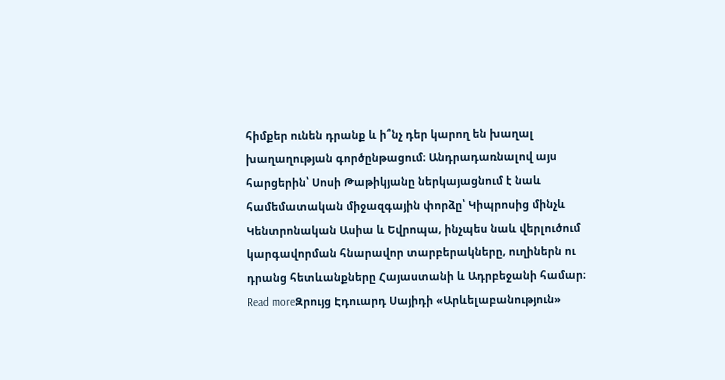հիմքեր ունեն դրանք և ի՞նչ դեր կարող են խաղալ խաղաղության գործընթացում։ Անդրադառնալով այս հարցերին՝ Սոսի Թաթիկյանը ներկայացնում է նաև համեմատական միջազգային փորձը՝ Կիպրոսից մինչև Կենտրոնական Ասիա և Եվրոպա, ինչպես նաև վերլուծում կարգավորման հնարավոր տարբերակները, ուղիներն ու դրանց հետևանքները Հայաստանի և Ադրբեջանի համար։
Read moreԶրույց Էդուարդ Սայիդի «Արևելաբանություն»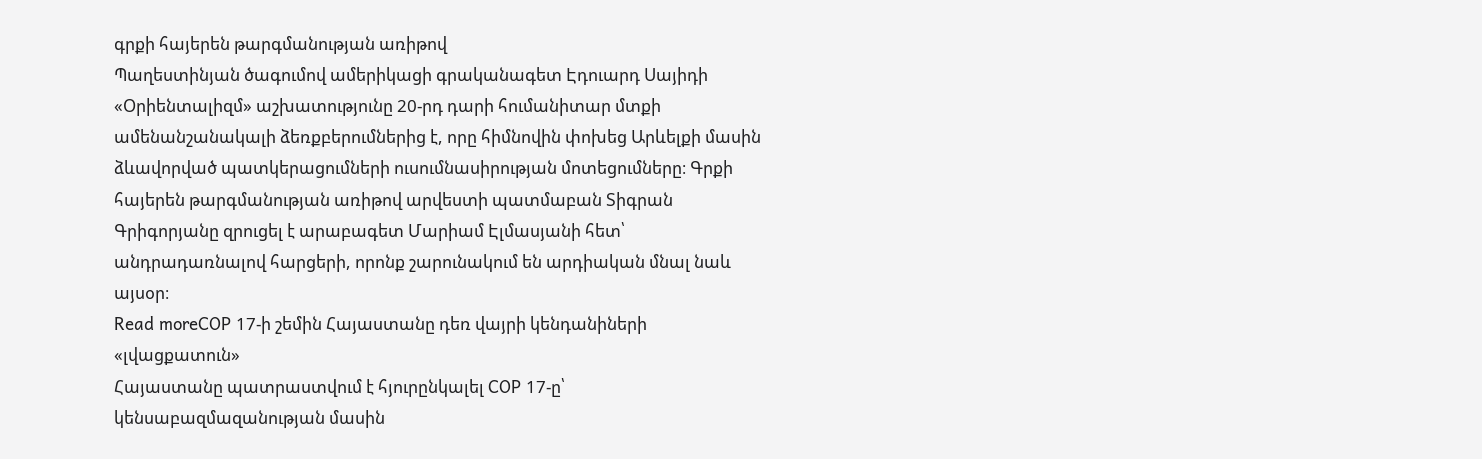գրքի հայերեն թարգմանության առիթով
Պաղեստինյան ծագումով ամերիկացի գրականագետ Էդուարդ Սայիդի «Օրիենտալիզմ» աշխատությունը 20-րդ դարի հումանիտար մտքի ամենանշանակալի ձեռքբերումներից է, որը հիմնովին փոխեց Արևելքի մասին ձևավորված պատկերացումների ուսումնասիրության մոտեցումները։ Գրքի հայերեն թարգմանության առիթով արվեստի պատմաբան Տիգրան Գրիգորյանը զրուցել է արաբագետ Մարիամ Էլմասյանի հետ՝ անդրադառնալով հարցերի, որոնք շարունակում են արդիական մնալ նաև այսօր։
Read moreCOP 17-ի շեմին Հայաստանը դեռ վայրի կենդանիների «լվացքատուն»
Հայաստանը պատրաստվում է հյուրընկալել COP 17-ը՝ կենսաբազմազանության մասին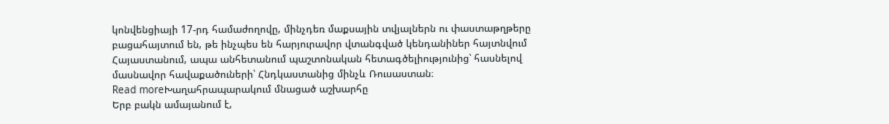կոնվենցիայի 17-րդ համաժողովը, մինչդեռ մաքսային տվյալներն ու փաստաթղթերը բացահայտում են, թե ինչպես են հարյուրավոր վտանգված կենդանիներ հայտնվում Հայաստանում, ապա անհետանում պաշտոնական հետագծելիությունից՝ հասնելով մասնավոր հավաքածուների՝ Հնդկաստանից մինչև Ռուսաստան։
Read moreԽաղահրապարակում մնացած աշխարհը
Երբ բակն ամայանում է,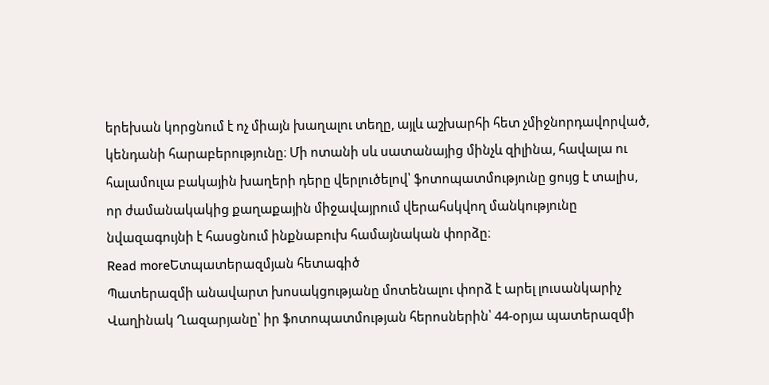երեխան կորցնում է ոչ միայն խաղալու տեղը, այլև աշխարհի հետ չմիջնորդավորված, կենդանի հարաբերությունը։ Մի ոտանի սև սատանայից մինչև զիլինա, հավալա ու հալամուլա բակային խաղերի դերը վերլուծելով՝ ֆոտոպատմությունը ցույց է տալիս, որ ժամանակակից քաղաքային միջավայրում վերահսկվող մանկությունը նվազագույնի է հասցնում ինքնաբուխ համայնական փորձը։
Read moreԵտպատերազմյան հետագիծ
Պատերազմի անավարտ խոսակցությանը մոտենալու փորձ է արել լուսանկարիչ Վաղինակ Ղազարյանը՝ իր ֆոտոպատմության հերոսներին՝ 44-օրյա պատերազմի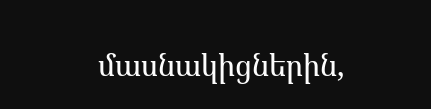մասնակիցներին,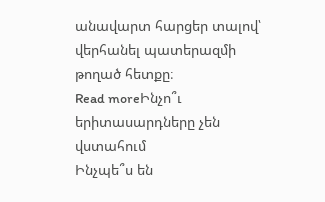անավարտ հարցեր տալով՝ վերհանել պատերազմի թողած հետքը։
Read moreԻնչո՞ւ երիտասարդները չեն վստահում
Ինչպե՞ս են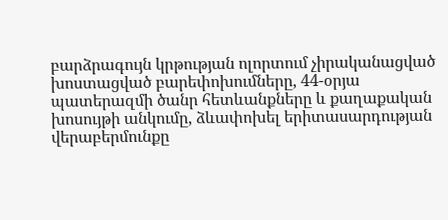բարձրագույն կրթության ոլորտում չիրականացված խոստացված բարեփոխումները, 44-օրյա պատերազմի ծանր հետևանքները և քաղաքական խոսույթի անկումը, ձևափոխել երիտասարդության վերաբերմունքը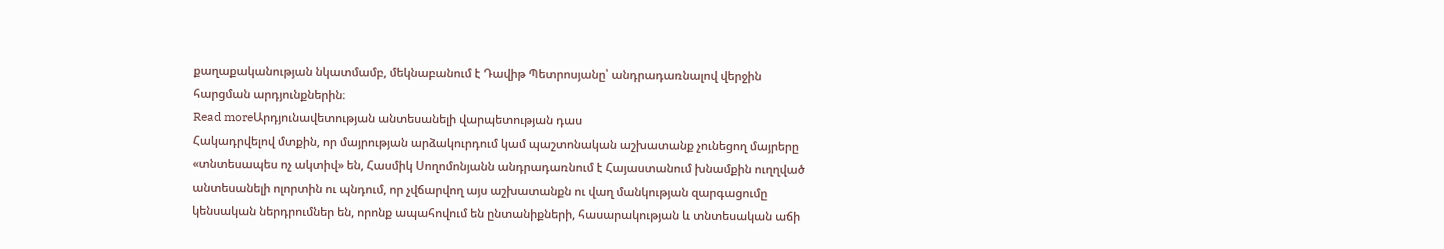քաղաքականության նկատմամբ, մեկնաբանում է Դավիթ Պետրոսյանը՝ անդրադառնալով վերջին հարցման արդյունքներին։
Read moreԱրդյունավետության անտեսանելի վարպետության դաս
Հակադրվելով մտքին, որ մայրության արձակուրդում կամ պաշտոնական աշխատանք չունեցող մայրերը «տնտեսապես ոչ ակտիվ» են, Հասմիկ Սողոմոնյանն անդրադառնում է Հայաստանում խնամքին ուղղված անտեսանելի ոլորտին ու պնդում, որ չվճարվող այս աշխատանքն ու վաղ մանկության զարգացումը կենսական ներդրումներ են, որոնք ապահովում են ընտանիքների, հասարակության և տնտեսական աճի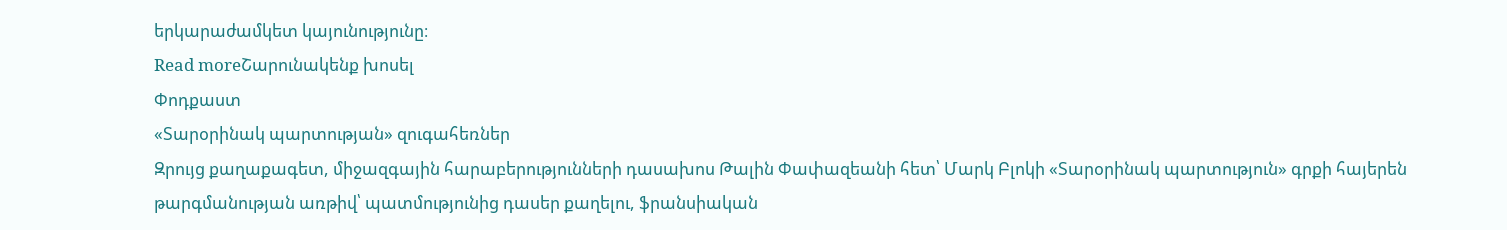երկարաժամկետ կայունությունը։
Read moreՇարունակենք խոսել
Փոդքաստ
«Տարօրինակ պարտության» զուգահեռներ
Զրույց քաղաքագետ, միջազգային հարաբերությունների դասախոս Թալին Փափազեանի հետ՝ Մարկ Բլոկի «Տարօրինակ պարտություն» գրքի հայերեն թարգմանության առթիվ՝ պատմությունից դասեր քաղելու, ֆրանսիական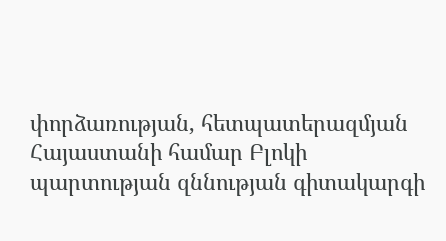փորձառության, հետպատերազմյան Հայաստանի համար Բլոկի պարտության զննության գիտակարգի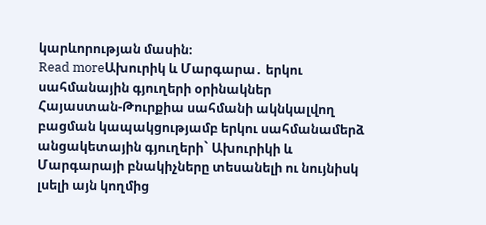կարևորության մասին։
Read moreԱխուրիկ և Մարգարա․ երկու սահմանային գյուղերի օրինակներ
Հայաստան-Թուրքիա սահմանի ակնկալվող բացման կապակցությամբ երկու սահմանամերձ անցակետային գյուղերի` Ախուրիկի և Մարգարայի բնակիչները տեսանելի ու նույնիսկ լսելի այն կողմից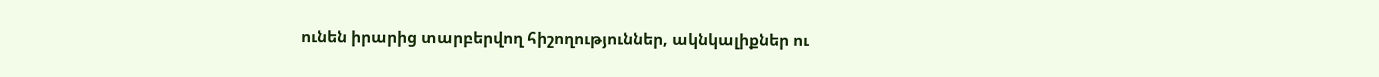ունեն իրարից տարբերվող հիշողություններ, ակնկալիքներ ու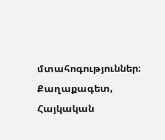մտահոգություններ։ Քաղաքագետ, Հայկական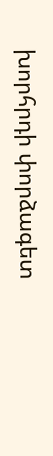խորհրդի փորձագետ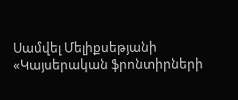Սամվել Մելիքսեթյանի «Կայսերական ֆրոնտիրների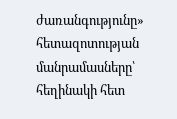ժառանգությունը» հետազոտության մանրամասները՝ հեղինակի հետ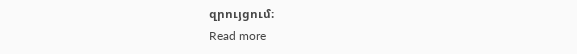զրույցում։
Read more